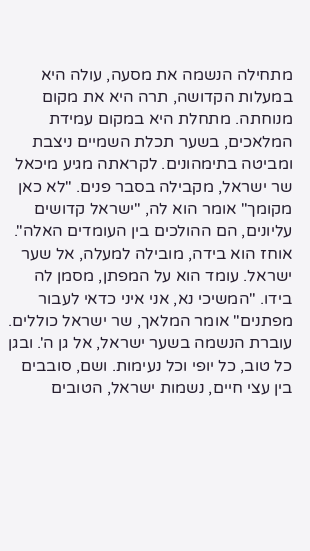מתחילה הנשמה את מסעה, עולה היא במעלות הקדושה, תרה היא את מקום מנוחתה. מתחלת היא במקום עמידת המלאכים, בשער תכלת השמיים ניצבת ומביטה בתימהונים. לקראתה מגיע מיכאל שר ישראל, מקבילה בסבר פנים. "לא כאן מקומך" אומר הוא לה, "ישראל קדושים עליונים, הם ההולכים בין העומדים האלה". אוחז הוא בידה, מובילה למעלה, אל שער ישראל. עומד הוא על המפתן, מסמן לה בידו. "המשיכי נא, אני איני כדאי לעבור מפתנים" אומר המלאך, שר ישראל כוללים.
עוברת הנשמה בשער ישראל, אל גן ה'. ובגן כל טוב, כל יופי וכל נעימות. ושם, סובבים בין עצי חיים, נשמות ישראל, הטובים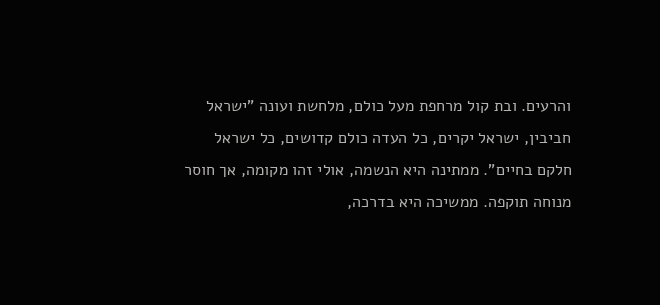והרעים. ובת קול מרחפת מעל כולם, מלחשת ועונה "ישראל חביבין, ישראל יקרים, כל העדה כולם קדושים, כל ישראל חלקם בחיים". ממתינה היא הנשמה, אולי זהו מקומה, אך חוסר מנוחה תוקפה. ממשיכה היא בדרכה,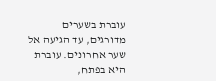עוברת בשערים מדורגים, עד הגיעה אל שער אחרונים. עוברת היא בפתח,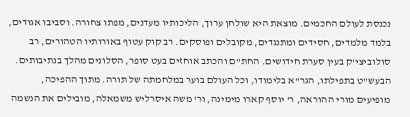נכנסת לעולם החכמים. מוצאת היא שולחן ערוך, הליכותיו מעדנים, מפתו צחורה. וסביבו אגודים, בלמד מלמדים, חסידים ומתנגדים, מקובלים ופוסקים. רב קוק עטוף באורותיו הטהורים, רב סולוביצי'ק בעין סערת חידושים. החת"ם והכתב אוחזים בעט סופר, הסלונים מהלך בנתיבותים. הבעש"ט בתפילתו, הגר"א בלימודו, וכל העולם בוער במלחמתה של תורה. מתוך ההפיכה, מופיעים מורי ההוראה, ר' יוסף קארו מימינה, ור' משה איסרליש משמאלה, מובילים את הנשמה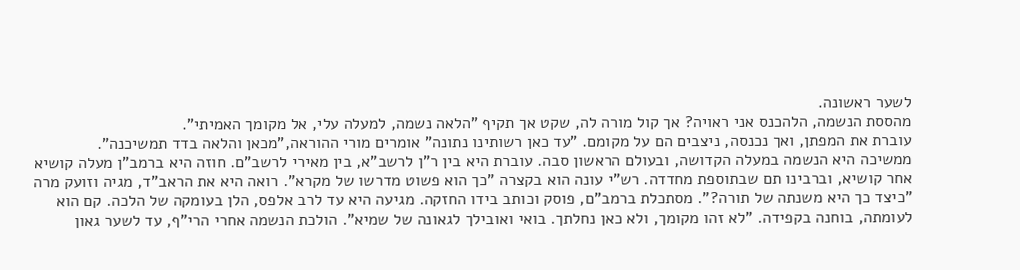לשער ראשונה.
מהססת הנשמה, הלהכנס אני ראויה? אך קול מורה לה, שקט אך תקיף "הלאה נשמה, למעלה עלי, אל מקומך האמיתי".
עוברת את המפתן, ואך נכנסה, ניצבים הם על מקומם. "עד כאן רשותינו נתונה" אומרים מורי ההוראה,"מכאן והלאה בדד תמשיכנה".
ממשיכה היא הנשמה במעלה הקדושה, ובעולם הראשון סבה. עוברת היא בין ר"ן לרשב"א, בין מאירי לרשב"ם. חוזה היא ברמב"ן מעלה קושיא אחר קושיא, וברבינו תם שבתוספת מחדדה. רש"י עונה הוא בקצרה "כך הוא פשוט מדרשו של מקרא". רואה היא את הראב"ד, מגיה וזועק מרה "כיצד כך היא משנתה של תורה?". מסתכלת ברמב"ם, פוסק וכותב בידו החזקה. מגיעה היא עד לרב אלפס, הלן בעומקה של הלכה. קם הוא לעומתה, בוחנה בקפידה. "לא זהו מקומך, ולא כאן נחלתך. בואי ואובילך לגאונה של שמיא". הולכת הנשמה אחרי הרי"ף, עד לשער גאון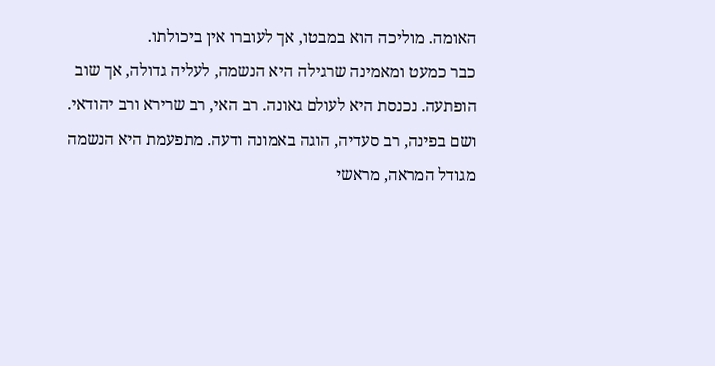האומה. מוליכה הוא במבטו, אך לעוברו אין ביכולתו.
כבר כמעט ומאמינה שרגילה היא הנשמה, לעליה גדולה, אך שוב הופתעה. נכנסת היא לעולם גאונה. רב האי, רב שרירא ורב יהודאי. ושם בפינה, רב סעדיה, הוגה באמונה ודעה. מתפעמת היא הנשמה מגודל המראה, מראשי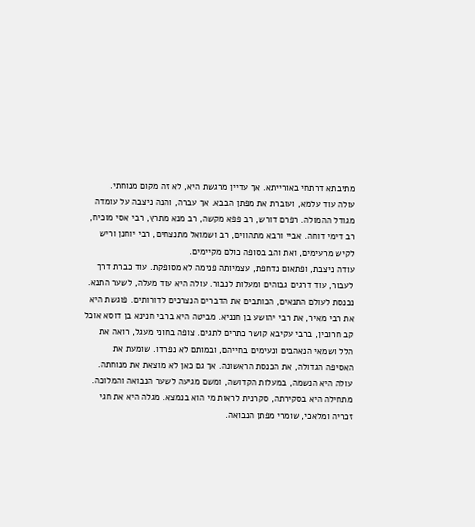מתיבתא דרתחי באורייתא. אך עדיין מרגשת היא, לא זה מקום מנוחתי.
עולה עוד עלמא, ועוברת את מפתן הבבא. אך עברה, והנה ניצבה על עומדה מגודל ההמולה. רפרם דורש, רב פפא מקשה, רב מנא מתרץ, רבי אסי מוכיח, רב דימי דוחה. אביי ורבא מתהווים, רב ושמואל מתנצחים, רבי יוחנן וריש לקיש מרעימים, ואת והב בסופה כולם מקיימים.
עודה ניצבת, ופתאום נדחפת, עצמיותה פנימה לא מסופקת. עוד כברת דרך לעבור, עוד דרגים גבוהים ומעלות לנבור. עולה היא עוד מעלה, לשער התנא.
נכנסת לעולם התנאים, הכותבים את הדברים הנצרכים לדורותים. פוגשת היא את רבי מאיר, את רבי יהושע בן חנניא. מביטה היא ברבי חנינא בן דוסא אוכל קב חרובין, ברבי עקיבא קושר כתרים לתגים. צופה בחוני מעגל, רואה את הלל ושמאי הנאהבים ונעימים בחייהם, ובמותם לא נפרדו. שומעת את האסיפה הגדולה, את הכנסת הראשונה. אך גם כאן לא מוצאת את מנוחתה.
עולה היא הנשמה, במעלות הקדושה, ומשם מגיעה לשער הנבואה והמלוכה. מתחילה היא בסקירתה, סקרנית לראות מי הוא בנמצא. מגלה היא את חגי זכריה ומלאכי, שומרי מפתן הנבואה.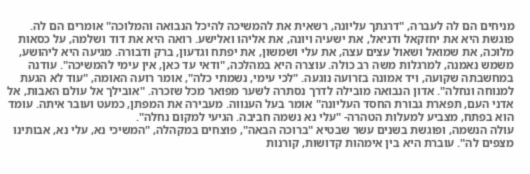מניחים הם לה לעברה, "דרגתך עליונה, רשאית את להמשיכה להיכל הנבואה והמלוכה" אומרים הם לה. פוגשת היא את יחזקאל ודניאל, את ישעיה ויונה, את אליהו ואלישע. רואה היא את דוד ושלמה, על כסאות מלוכה, את שמואל ושאול עצים עצה, את עלי ושמשון, את יפתח וגדעון, ברק ודבורה. מגיעה היא ליהושע, משמש נאמנה, למרגלות משה רב כולה. עוצרה היא במהלכה, "ודאי עד כאן, אין עימי להמשיכה". עודנה במחשבתה שקועה, ויד אמונה בזרועה נוגעה. "לכי עימי, נשמתי כלה", אומר רועה האומה, "עוד לא הגעת למנוחה ונחלה". אדון הנבואה מובילה לדרך נסתרה לשער מפואר מכל שזכרה. "אובילך אל עולם האבות, אל אדני העם, תפארת גבורת החסד העליונה" אומר בעל הענווה. מעבירה את המפתן, כמעט ועובר איתה. עומד הוא בפתח, מצביע למעלות הטהרה- "עלי נא נשמה חביבה. הגיעי למקום נחלה".
עולה הנשמה, ופוגשת בשנים עשר שבטיא "ברוכה הבאה", פוצחים במקהלה, "המשיכי נא, עלי נא, אבותינו מצפים לה". עוברת היא בין אימהות קדושות, קורנות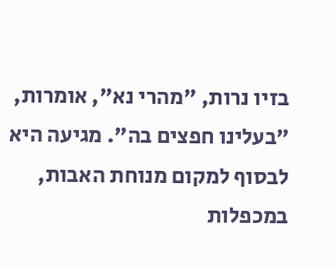בזיו נרות, "מהרי נא", אומרות, "בעלינו חפצים בה". מגיעה היא לבסוף למקום מנוחת האבות, במכפלות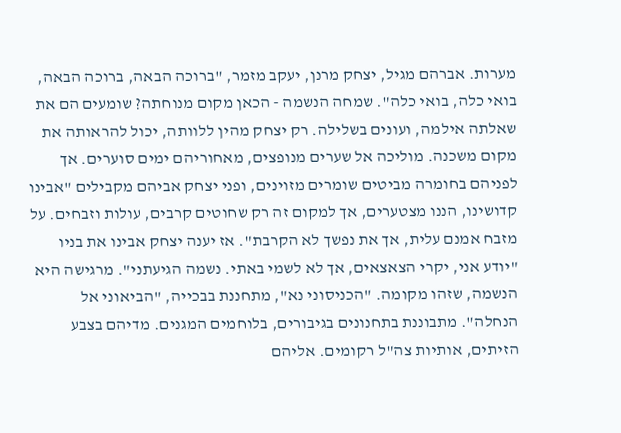מערות. אברהם מגיל, יצחק מרנן, יעקב מזמר, "ברוכה הבאה, ברוכה הבאה, בואי כלה, בואי כלה". שמחה הנשמה - הכאן מקום מנוחתה? שומעים הם את שאלתה אילמה, ועונים בשלילה. רק יצחק מהין ללוותה, יכול להראותה את מקום משכנה. מוליכה אל שערים מנופצים, מאחוריהם ימים סוערים. אך לפניהם בחומרה מביטים שומרים מזוינים, ופני יצחק אביהם מקבילים "אבינו קדושינו, הננו מצטערים, אך למקום זה רק שחוטים קרבים, עולות וזבחים. על מזבח אמנם עלית, אך את נפשך לא הקרבת". אז יענה יצחק אבינו את בניו "יודע אני, יקרי הצאצאים, אך לא לשמי באתי. נשמה הגיעתני". מרגישה היא הנשמה, שזהו מקומה. "הכניסוני נא", מתחננת בבכייה, "הביאוני אל הנחלה". מתבוננת בתחנונים בגיבורים, בלוחמים המגנים. מדיהם בצבע הזיתים, אותיות צה"ל רקומים. אליהם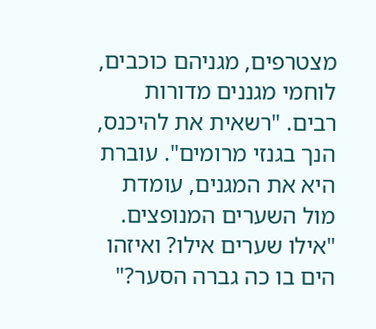מצטרפים, מגניהם כוכבים, לוחמי מגננים מדורות רבים. "רשאית את להיכנס, הנך בגנזי מרומים". עוברת היא את המגנים, עומדת מול השערים המנופצים. "אילו שערים אילו? ואיזהו הים בו כה גברה הסער?"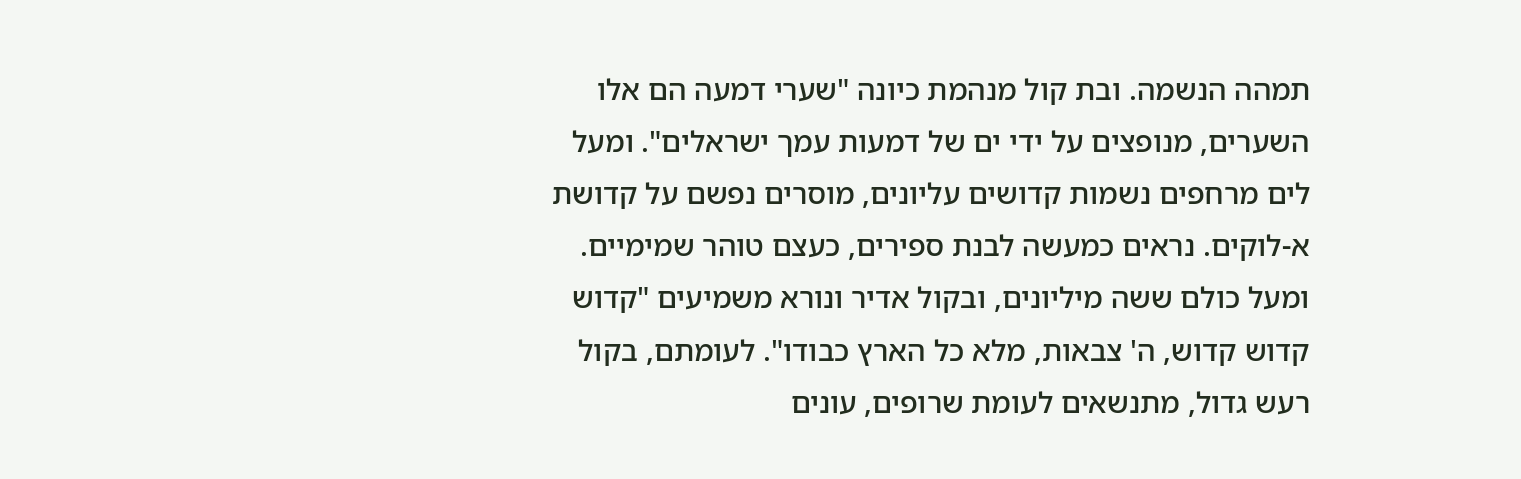תמהה הנשמה. ובת קול מנהמת כיונה "שערי דמעה הם אלו השערים, מנופצים על ידי ים של דמעות עמך ישראלים". ומעל לים מרחפים נשמות קדושים עליונים, מוסרים נפשם על קדושת א-לוקים. נראים כמעשה לבנת ספירים, כעצם טוהר שמימיים. ומעל כולם ששה מיליונים, ובקול אדיר ונורא משמיעים "קדוש קדוש קדוש, ה' צבאות, מלא כל הארץ כבודו". לעומתם, בקול רעש גדול, מתנשאים לעומת שרופים, עונים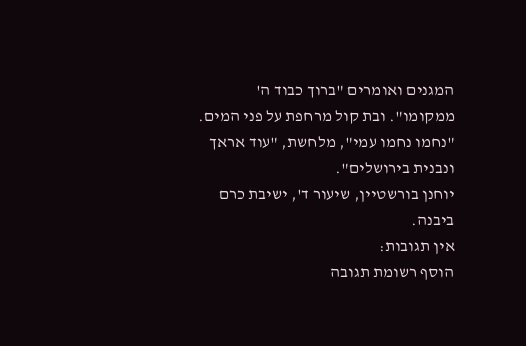המגנים ואומרים "ברוך כבוד ה' ממקומו". ובת קול מרחפת על פני המים. "נחמו נחמו עמי", מלחשת, "עוד אראך ונבנית בירושלים".
יוחנן בורשטיין, שיעור ד', ישיבת כרם ביבנה.
אין תגובות:
הוסף רשומת תגובה